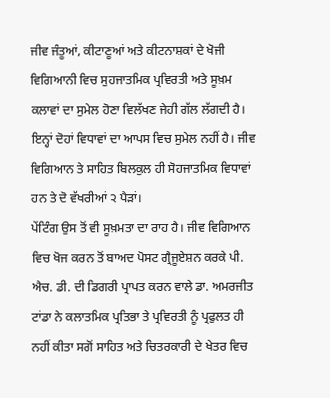ਜੀਵ ਜੰਤੂਆਂ, ਕੀਟਾਣੂਆਂ ਅਤੇ ਕੀਟਨਾਸ਼ਕਾਂ ਦੇ ਖੋਜੀ ਵਿਗਿਆਨੀ ਵਿਚ ਸੁਹਜਾਤਮਿਕ ਪ੍ਰਵਿਰਤੀ ਅਤੇ ਸੂਖ਼ਮ ਕਲਾਵਾਂ ਦਾ ਸੁਮੇਲ ਹੋਣਾ ਵਿਲੱਖਣ ਜੇਹੀ ਗੱਲ ਲੱਗਦੀ ਹੈ। ਇਨ੍ਹਾਂ ਦੋਹਾਂ ਵਿਧਾਵਾਂ ਦਾ ਆਪਸ ਵਿਚ ਸੁਮੇਲ ਨਹੀਂ ਹੈ। ਜੀਵ ਵਿਗਿਆਨ ਤੇ ਸਾਹਿਤ ਬਿਲਕੁਲ ਹੀ ਸੋਹਜਾਤਮਿਕ ਵਿਧਾਵਾਂ ਹਨ ਤੇ ਦੋ ਵੱਖਰੀਆਂ ੨ ਪੈੜਾਂ।
ਪੇਂਟਿੰਗ ਉਸ ਤੋਂ ਵੀ ਸੂਖ਼ਮਤਾ ਦਾ ਰਾਹ ਹੈ। ਜੀਵ ਵਿਗਿਆਨ ਵਿਚ ਖੋਜ ਕਰਨ ਤੋਂ ਬਾਅਦ ਪੋਸਟ ਗ੍ਰੈਜੂਏਸ਼ਨ ਕਰਕੇ ਪੀ. ਐਚ. ਡੀ. ਦੀ ਡਿਗਰੀ ਪ੍ਰਾਪਤ ਕਰਨ ਵਾਲੇ ਡਾ. ਅਮਰਜੀਤ ਟਾਂਡਾ ਨੇ ਕਲਾਤਮਿਕ ਪ੍ਰਤਿਭਾ ਤੇ ਪ੍ਰਵਿਰਤੀ ਨੂੰ ਪ੍ਰਫੁਲਤ ਹੀ ਨਹੀਂ ਕੀਤਾ ਸਗੋਂ ਸਾਹਿਤ ਅਤੇ ਚਿਤਰਕਾਰੀ ਦੇ ਖੇਤਰ ਵਿਚ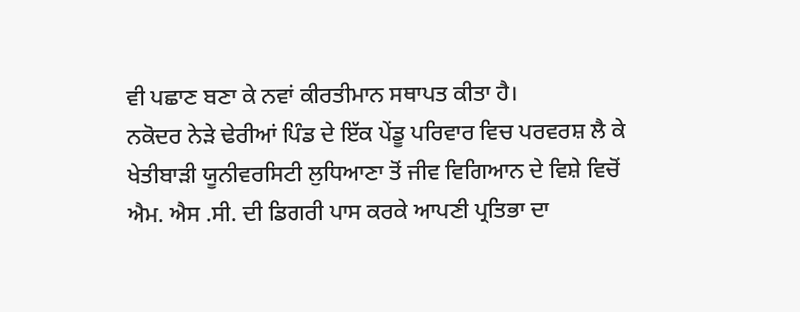ਵੀ ਪਛਾਣ ਬਣਾ ਕੇ ਨਵਾਂ ਕੀਰਤੀਮਾਨ ਸਥਾਪਤ ਕੀਤਾ ਹੈ।
ਨਕੋਦਰ ਨੇਡ਼ੇ ਢੇਰੀਆਂ ਪਿੰਡ ਦੇ ਇੱਕ ਪੇਂਡੂ ਪਰਿਵਾਰ ਵਿਚ ਪਰਵਰਸ਼ ਲੈ ਕੇ ਖੇਤੀਬਾਡ਼ੀ ਯੂਨੀਵਰਸਿਟੀ ਲੁਧਿਆਣਾ ਤੋਂ ਜੀਵ ਵਿਗਿਆਨ ਦੇ ਵਿਸ਼ੇ ਵਿਚੋਂ ਐਮ. ਐਸ .ਸੀ. ਦੀ ਡਿਗਰੀ ਪਾਸ ਕਰਕੇ ਆਪਣੀ ਪ੍ਰਤਿਭਾ ਦਾ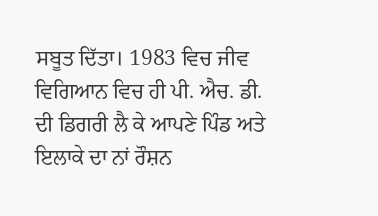ਸਬੂਤ ਦਿੱਤਾ। 1983 ਵਿਚ ਜੀਵ ਵਿਗਿਆਨ ਵਿਚ ਹੀ ਪੀ. ਐਚ. ਡੀ. ਦੀ ਡਿਗਰੀ ਲੈ ਕੇ ਆਪਣੇ ਪਿੰਡ ਅਤੇ ਇਲਾਕੇ ਦਾ ਨਾਂ ਰੌਸ਼ਨ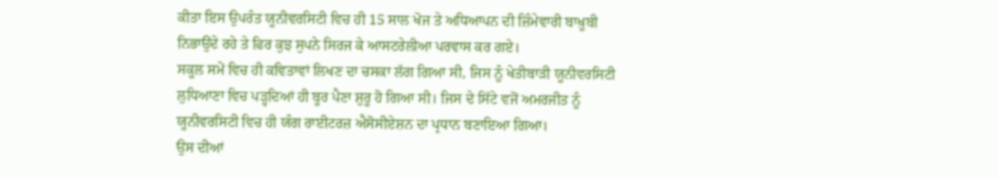ਕੀਤਾ ਇਸ ਉਪਰੰਤ ਯੂਨੀਵਰਸਿਟੀ ਵਿਚ ਹੀ 15 ਸਾਲ ਖੋਜ ਤੇ ਅਧਿਆਪਨ ਦੀ ਜ਼ਿੰਮੇਵਾਰੀ ਬਾਖ਼ੂਬੀ ਨਿਭਾਉਂਦੇ ਰਹੇ ਤੇ ਫਿਰ ਕੁਝ ਸੁਪਨੇ ਸਿਰਜ ਕੇ ਆਸਟਰੇਲੀਆ ਪਰਵਾਸ ਕਰ ਗਏ।
ਸਕੂਲ ਸਮੇਂ ਵਿਚ ਹੀ ਕਵਿਤਾਵਾਂ ਲਿਖਣ ਦਾ ਚਸਕਾ ਲੱਗ ਗਿਆ ਸੀ, ਜਿਸ ਨੂੰ ਖੇਤੀਬਾਡ਼ੀ ਯੂਨੀਵਰਸਿਟੀ ਲੁਧਿਆਣਾ ਵਿਚ ਪਡ਼੍ਹਦਿਆਂ ਹੀ ਬੂਰ ਪੈਣਾ ਸ਼ੁਰੂ ਹੋ ਗਿਆ ਸੀ। ਜਿਸ ਦੇ ਸਿੱਟੇ ਵਜੋਂ ਅਮਰਜੀਤ ਨੂੰ ਯੂਨੀਵਰਸਿਟੀ ਵਿਚ ਹੀ ਯੰਗ ਰਾਈਟਰਜ਼ ਐਸੋਸੀਏਸ਼ਨ ਦਾ ਪ੍ਰਧਾਨ ਬਣਾਇਆ ਗਿਆ।
ਉਸ ਦੀਆਂ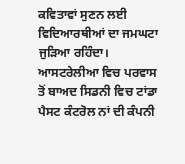ਕਵਿਤਾਵਾਂ ਸੁਣਨ ਲਈ ਵਿਦਿਆਰਥੀਆਂ ਦਾ ਜਮਘਟਾ ਜੁਡ਼ਿਆ ਰਹਿੰਦਾ। ਆਸਟਰੇਲੀਆ ਵਿਚ ਪਰਵਾਸ ਤੋਂ ਬਾਅਦ ਸਿਡਨੀ ਵਿਚ ਟਾਂਡਾ ਪੈਸਟ ਕੰਟਰੋਲ ਨਾਂ ਦੀ ਕੰਪਨੀ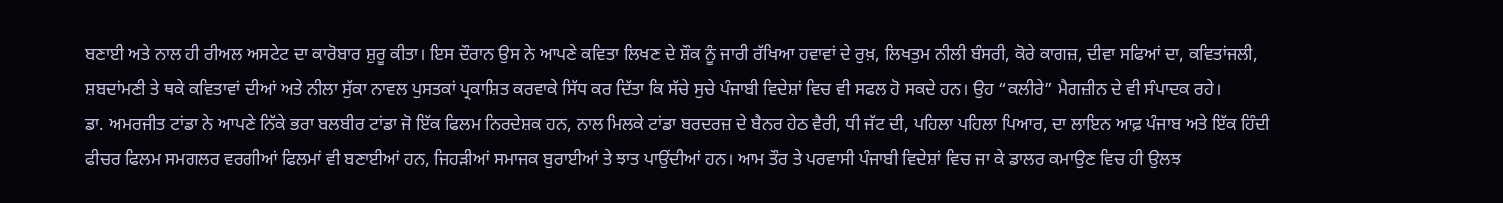ਬਣਾਈ ਅਤੇ ਨਾਲ ਹੀ ਰੀਅਲ ਅਸਟੇਟ ਦਾ ਕਾਰੋਬਾਰ ਸ਼ੁਰੂ ਕੀਤਾ। ਇਸ ਦੌਰਾਨ ਉਸ ਨੇ ਆਪਣੇ ਕਵਿਤਾ ਲਿਖਣ ਦੇ ਸ਼ੌਕ ਨੂੰ ਜਾਰੀ ਰੱਖਿਆ ਹਵਾਵਾਂ ਦੇ ਰੁਖ਼, ਲਿਖਤੁਮ ਨੀਲੀ ਬੰਸਰੀ, ਕੋਰੇ ਕਾਗਜ਼, ਦੀਵਾ ਸਫਿਆਂ ਦਾ, ਕਵਿਤਾਂਜਲੀ, ਸ਼ਬਦਾਂਮਣੀ ਤੇ ਥਕੇ ਕਵਿਤਾਵਾਂ ਦੀਆਂ ਅਤੇ ਨੀਲਾ ਸੁੱਕਾ ਨਾਵਲ ਪੁਸਤਕਾਂ ਪ੍ਰਕਾਸ਼ਿਤ ਕਰਵਾਕੇ ਸਿੱਧ ਕਰ ਦਿੱਤਾ ਕਿ ਸੱਚੇ ਸੁਚੇ ਪੰਜਾਬੀ ਵਿਦੇਸ਼ਾਂ ਵਿਚ ਵੀ ਸਫਲ ਹੋ ਸਕਦੇ ਹਨ। ਉਹ “ਕਲੀਰੇ” ਮੈਗਜ਼ੀਨ ਦੇ ਵੀ ਸੰਪਾਦਕ ਰਹੇ।
ਡਾ. ਅਮਰਜੀਤ ਟਾਂਡਾ ਨੇ ਆਪਣੇ ਨਿੱਕੇ ਭਰਾ ਬਲਬੀਰ ਟਾਂਡਾ ਜੋ ਇੱਕ ਫਿਲਮ ਨਿਰਦੇਸ਼ਕ ਹਨ, ਨਾਲ ਮਿਲਕੇ ਟਾਂਡਾ ਬਰਦਰਜ਼ ਦੇ ਬੈਨਰ ਹੇਠ ਵੈਰੀ, ਧੀ ਜੱਟ ਦੀ, ਪਹਿਲਾ ਪਹਿਲਾ ਪਿਆਰ, ਦਾ ਲਾਇਨ ਆਫ਼ ਪੰਜਾਬ ਅਤੇ ਇੱਕ ਹਿੰਦੀ ਫੀਚਰ ਫਿਲਮ ਸਮਗਲਰ ਵਰਗੀਆਂ ਫਿਲਮਾਂ ਵੀ ਬਣਾਈਆਂ ਹਨ, ਜਿਹਡ਼ੀਆਂ ਸਮਾਜਕ ਬੁਰਾਈਆਂ ਤੇ ਝਾਤ ਪਾਉਂਦੀਆਂ ਹਨ। ਆਮ ਤੌਰ ਤੇ ਪਰਵਾਸੀ ਪੰਜਾਬੀ ਵਿਦੇਸ਼ਾਂ ਵਿਚ ਜਾ ਕੇ ਡਾਲਰ ਕਮਾਉਣ ਵਿਚ ਹੀ ਉਲਝ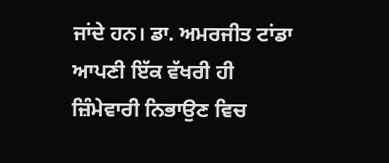ਜਾਂਦੇ ਹਨ। ਡਾ. ਅਮਰਜੀਤ ਟਾਂਡਾ ਆਪਣੀ ਇੱਕ ਵੱਖਰੀ ਹੀ ਜ਼ਿੰਮੇਵਾਰੀ ਨਿਭਾਉਣ ਵਿਚ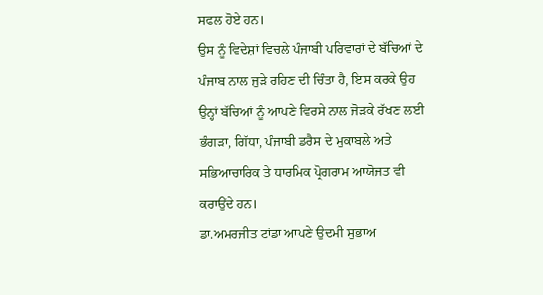ਸਫਲ ਹੋਏ ਹਨ।
ਉਸ ਨੂੰ ਵਿਦੇਸ਼ਾਂ ਵਿਚਲੇ ਪੰਜਾਬੀ ਪਰਿਵਾਰਾਂ ਦੇ ਬੱਚਿਆਂ ਦੇ ਪੰਜਾਬ ਨਾਲ ਜੁਡ਼ੇ ਰਹਿਣ ਦੀ ਚਿੰਤਾ ਹੈ, ਇਸ ਕਰਕੇ ਉਹ ਉਨ੍ਹਾਂ ਬੱਚਿਆਂ ਨੂੰ ਆਪਣੇ ਵਿਰਸੇ ਨਾਲ ਜੋਡ਼ਕੇ ਰੱਖਣ ਲਈ ਭੰਗਡ਼ਾ, ਗਿੱਧਾ, ਪੰਜਾਬੀ ਡਰੈਸ ਦੇ ਮੁਕਾਬਲੇ ਅਤੇ ਸਭਿਆਚਾਰਿਕ ਤੇ ਧਾਰਮਿਕ ਪ੍ਰੋਗਰਾਮ ਆਯੋਜਤ ਵੀ ਕਰਾਉਂਦੇ ਹਨ।
ਡਾ.ਅਮਰਜੀਤ ਟਾਂਡਾ ਆਪਣੇ ਉਦਮੀ ਸੁਭਾਅ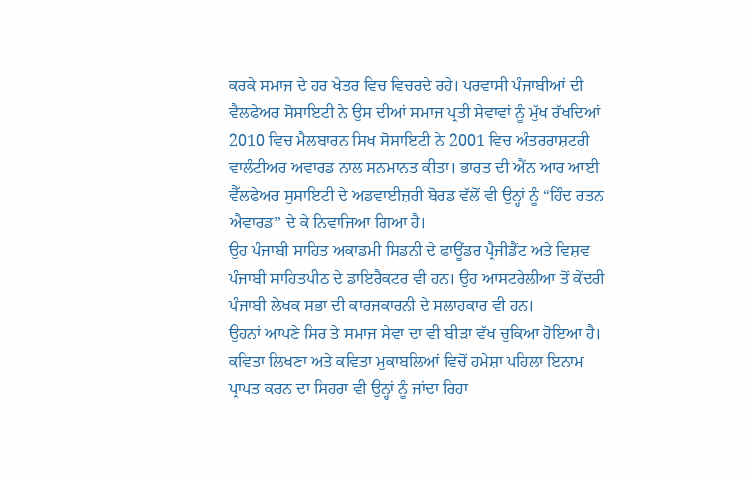ਕਰਕੇ ਸਮਾਜ ਦੇ ਹਰ ਖੇਤਰ ਵਿਚ ਵਿਚਰਦੇ ਰਹੇ। ਪਰਵਾਸੀ ਪੰਜਾਬੀਆਂ ਦੀ ਵੈਲਫੇਅਰ ਸੋਸਾਇਟੀ ਨੇ ਉਸ ਦੀਆਂ ਸਮਾਜ ਪ੍ਰਤੀ ਸੇਵਾਵਾਂ ਨੂੰ ਮੁੱਖ ਰੱਖਦਿਆਂ 2010 ਵਿਚ ਮੈਲਬਾਰਨ ਸਿਖ ਸੋਸਾਇਟੀ ਨੇ 2001 ਵਿਚ ਅੰਤਰਰਾਸ਼ਟਰੀ ਵਾਲੰਟੀਅਰ ਅਵਾਰਡ ਨਾਲ ਸਨਮਾਨਤ ਕੀਤਾ। ਭਾਰਤ ਦੀ ਐਂਨ ਆਰ ਆਈ ਵੈੱਲਫੇਅਰ ਸੁਸਾਇਟੀ ਦੇ ਅਡਵਾਈਜ਼ਰੀ ਬੋਰਡ ਵੱਲੋਂ ਵੀ ਉਨ੍ਹਾਂ ਨੂੰ “ਹਿੰਦ ਰਤਨ ਐਵਾਰਡ” ਦੇ ਕੇ ਨਿਵਾਜਿਆ ਗਿਆ ਹੈ।
ਉਹ ਪੰਜਾਬੀ ਸਾਹਿਤ ਅਕਾਡਮੀ ਸਿਡਨੀ ਦੇ ਫਾਊਂਡਰ ਪ੍ਰੈਜੀਡੈਂਟ ਅਤੇ ਵਿਸ਼ਵ ਪੰਜਾਬੀ ਸਾਹਿਤਪੀਠ ਦੇ ਡਾਇਰੈਕਟਰ ਵੀ ਹਨ। ਉਹ ਆਸਟਰੇਲੀਆ ਤੋਂ ਕੇਂਦਰੀ ਪੰਜਾਬੀ ਲੇਖਕ ਸਭਾ ਦੀ ਕਾਰਜਕਾਰਨੀ ਦੇ ਸਲਾਹਕਾਰ ਵੀ ਹਨ।
ਉਹਨਾਂ ਆਪਣੇ ਸਿਰ ਤੇ ਸਮਾਜ ਸੇਵਾ ਦਾ ਵੀ ਬੀਡ਼ਾ ਵੱਖ ਚੁਕਿਆ ਹੋਇਆ ਹੈ। ਕਵਿਤਾ ਲਿਖਣਾ ਅਤੇ ਕਵਿਤਾ ਮੁਕਾਬਲਿਆਂ ਵਿਚੋਂ ਹਮੇਸ਼ਾ ਪਹਿਲਾ ਇਨਾਮ ਪ੍ਰਾਪਤ ਕਰਨ ਦਾ ਸਿਹਰਾ ਵੀ ਉਨ੍ਹਾਂ ਨੂੰ ਜਾਂਦਾ ਰਿਹਾ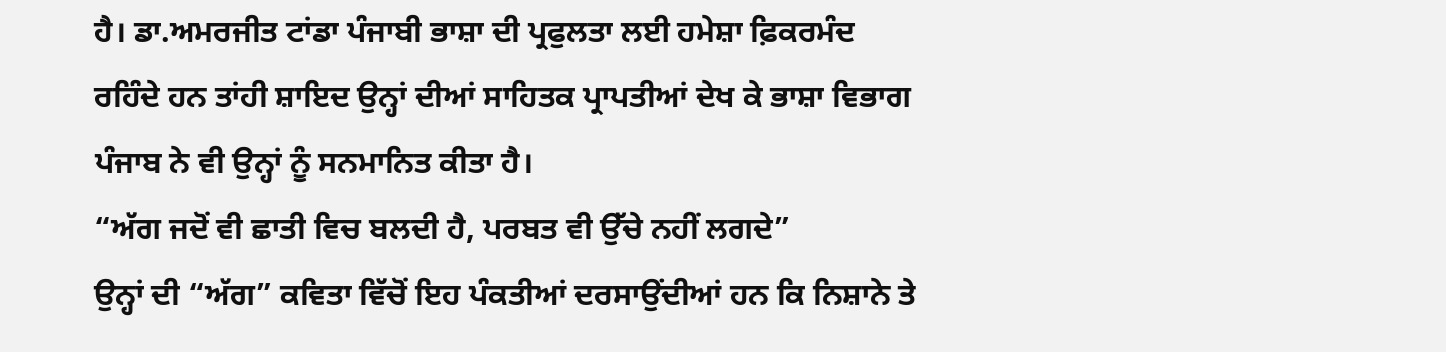ਹੈ। ਡਾ.ਅਮਰਜੀਤ ਟਾਂਡਾ ਪੰਜਾਬੀ ਭਾਸ਼ਾ ਦੀ ਪ੍ਰਫੁਲਤਾ ਲਈ ਹਮੇਸ਼ਾ ਫ਼ਿਕਰਮੰਦ ਰਹਿੰਦੇ ਹਨ ਤਾਂਹੀ ਸ਼ਾਇਦ ਉਨ੍ਹਾਂ ਦੀਆਂ ਸਾਹਿਤਕ ਪ੍ਰਾਪਤੀਆਂ ਦੇਖ ਕੇ ਭਾਸ਼ਾ ਵਿਭਾਗ ਪੰਜਾਬ ਨੇ ਵੀ ਉਨ੍ਹਾਂ ਨੂੰ ਸਨਮਾਨਿਤ ਕੀਤਾ ਹੈ।
“ਅੱਗ ਜਦੋਂ ਵੀ ਛਾਤੀ ਵਿਚ ਬਲਦੀ ਹੈ, ਪਰਬਤ ਵੀ ਉੱਚੇ ਨਹੀਂ ਲਗਦੇ”
ਉਨ੍ਹਾਂ ਦੀ “ਅੱਗ” ਕਵਿਤਾ ਵਿੱਚੋਂ ਇਹ ਪੰਕਤੀਆਂ ਦਰਸਾਉਂਦੀਆਂ ਹਨ ਕਿ ਨਿਸ਼ਾਨੇ ਤੇ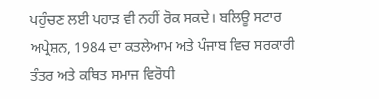ਪਹੁੰਚਣ ਲਈ ਪਹਾਡ਼ ਵੀ ਨਹੀਂ ਰੋਕ ਸਕਦੇ। ਬਲਿਊ ਸਟਾਰ ਅਪ੍ਰੇਸ਼ਨ, 1984 ਦਾ ਕਤਲੇਆਮ ਅਤੇ ਪੰਜਾਬ ਵਿਚ ਸਰਕਾਰੀ ਤੰਤਰ ਅਤੇ ਕਥਿਤ ਸਮਾਜ ਵਿਰੋਧੀ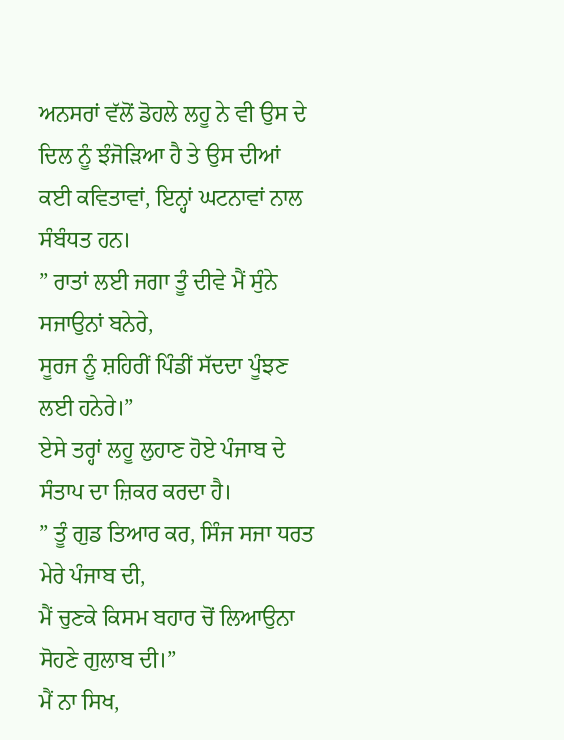ਅਨਸਰਾਂ ਵੱਲੋਂ ਡੋਹਲੇ ਲਹੂ ਨੇ ਵੀ ਉਸ ਦੇ ਦਿਲ ਨੂੰ ਝੰਜੋਡ਼ਿਆ ਹੈ ਤੇ ਉਸ ਦੀਆਂ ਕਈ ਕਵਿਤਾਵਾਂ, ਇਨ੍ਹਾਂ ਘਟਨਾਵਾਂ ਨਾਲ ਸੰਬੰਧਤ ਹਨ।
” ਰਾਤਾਂ ਲਈ ਜਗਾ ਤੂੰ ਦੀਵੇ ਮੈਂ ਸੁੰਨੇ ਸਜਾਉਨਾਂ ਬਨੇਰੇ,
ਸੂਰਜ ਨੂੰ ਸ਼ਹਿਰੀਂ ਪਿੰਡੀਂ ਸੱਦਦਾ ਪੂੰਝਣ ਲਈ ਹਨੇਰੇ।”
ਏਸੇ ਤਰ੍ਹਾਂ ਲਹੂ ਲੁਹਾਣ ਹੋਏ ਪੰਜਾਬ ਦੇ ਸੰਤਾਪ ਦਾ ਜ਼ਿਕਰ ਕਰਦਾ ਹੈ।
” ਤੂੰ ਗੁਡ ਤਿਆਰ ਕਰ, ਸਿੰਜ ਸਜਾ ਧਰਤ ਮੇਰੇ ਪੰਜਾਬ ਦੀ,
ਮੈਂ ਚੁਣਕੇ ਕਿਸਮ ਬਹਾਰ ਚੋਂ ਲਿਆਉਨਾ ਸੋਹਣੇ ਗੁਲਾਬ ਦੀ।”
ਮੈਂ ਨਾ ਸਿਖ,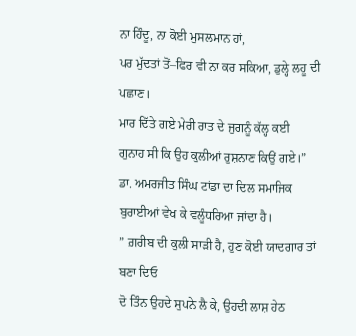ਨਾ ਹਿੰਦੂ, ਨਾ ਕੋਈ ਮੁਸਲਮਾਨ ਹਾਂ,
ਪਰ ਮੁੱਦਤਾਂ ਤੋਂ–ਫਿਰ ਵੀ ਨਾ ਕਰ ਸਕਿਆ, ਡੁਲ੍ਹੇ ਲਹੂ ਦੀ ਪਛਾਣ।
ਮਾਰ ਦਿੱਤੇ ਗਏ ਮੇਰੀ ਰਾਤ ਦੇ ਜੁਗਨੂੰ ਕੱਲ੍ਹ ਕਈ
ਗੁਨਾਹ ਸੀ ਕਿ ਉਹ ਕੁਲੀਆਂ ਰੁਸ਼ਨਾਣ ਕਿਉਂ ਗਏ।”
ਡਾ. ਅਮਰਜੀਤ ਸਿੰਘ ਟਾਂਡਾ ਦਾ ਦਿਲ ਸਮਾਜਿਕ ਬੁਰਾਈਆਂ ਵੇਖ ਕੇ ਵਲੂੰਧਰਿਆ ਜਾਂਦਾ ਹੈ।
” ਗ਼ਰੀਬ ਦੀ ਕੁਲੀ ਸਾਡ਼ੀ ਹੈ, ਹੁਣ ਕੋਈ ਯਾਦਗਾਰ ਤਾਂ ਬਣਾ ਦਿਓ
ਦੋ ਤਿੰਨ ਉਹਦੇ ਸੁਪਨੇ ਲੈ ਕੇ, ਉਹਦੀ ਲਾਸ਼ ਹੇਠ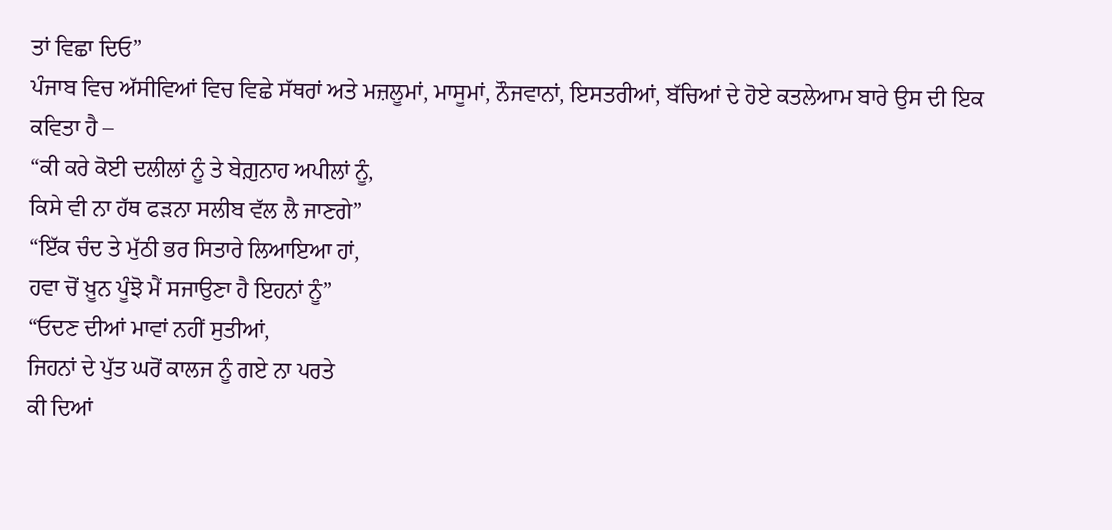ਤਾਂ ਵਿਛਾ ਦਿਓ”
ਪੰਜਾਬ ਵਿਚ ਅੱਸੀਵਿਆਂ ਵਿਚ ਵਿਛੇ ਸੱਥਰਾਂ ਅਤੇ ਮਜ਼ਲੂਮਾਂ, ਮਾਸੂਮਾਂ, ਨੌਜਵਾਨਾਂ, ਇਸਤਰੀਆਂ, ਬੱਚਿਆਂ ਦੇ ਹੋਏ ਕਤਲੇਆਮ ਬਾਰੇ ਉਸ ਦੀ ਇਕ ਕਵਿਤਾ ਹੈ –
“ਕੀ ਕਰੇ ਕੋਈ ਦਲੀਲਾਂ ਨੂੰ ਤੇ ਬੇਗ਼ੁਨਾਹ ਅਪੀਲਾਂ ਨੂੰ,
ਕਿਸੇ ਵੀ ਨਾ ਹੱਥ ਫਡ਼ਨਾ ਸਲੀਬ ਵੱਲ ਲੈ ਜਾਣਗੇ”
“ਇੱਕ ਚੰਦ ਤੇ ਮੁੱਠੀ ਭਰ ਸਿਤਾਰੇ ਲਿਆਇਆ ਹਾਂ,
ਹਵਾ ਚੋਂ ਖ਼ੂਨ ਪੂੰਝੋ ਮੈਂ ਸਜਾਉਣਾ ਹੈ ਇਹਨਾਂ ਨੂੰ”
“ਓਦਣ ਦੀਆਂ ਮਾਵਾਂ ਨਹੀਂ ਸੁਤੀਆਂ,
ਜਿਹਨਾਂ ਦੇ ਪੁੱਤ ਘਰੋਂ ਕਾਲਜ ਨੂੰ ਗਏ ਨਾ ਪਰਤੇ
ਕੀ ਦਿਆਂ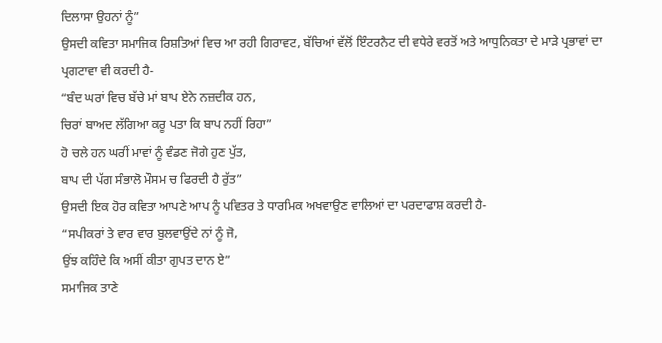ਦਿਲਾਸਾ ਉਹਨਾਂ ਨੂੰ”
ਉਸਦੀ ਕਵਿਤਾ ਸਮਾਜਿਕ ਰਿਸ਼ਤਿਆਂ ਵਿਚ ਆ ਰਹੀ ਗਿਰਾਵਟ, ਬੱਚਿਆਂ ਵੱਲੋਂ ਇੰਟਰਨੈਟ ਦੀ ਵਧੇਰੇ ਵਰਤੋਂ ਅਤੇ ਆਧੁਨਿਕਤਾ ਦੇ ਮਾਡ਼ੇ ਪ੍ਰਭਾਵਾਂ ਦਾ ਪ੍ਰਗਟਾਵਾ ਵੀ ਕਰਦੀ ਹੈ-
“ਬੰਦ ਘਰਾਂ ਵਿਚ ਬੱਚੇ ਮਾਂ ਬਾਪ ਏਨੇ ਨਜ਼ਦੀਕ ਹਨ,
ਚਿਰਾਂ ਬਾਅਦ ਲੱਗਿਆ ਕਰੂ ਪਤਾ ਕਿ ਬਾਪ ਨਹੀਂ ਰਿਹਾ”
ਹੋ ਚਲੇ ਹਨ ਘਰੀਂ ਮਾਵਾਂ ਨੂੰ ਵੰਡਣ ਜੋਗੇ ਹੁਣ ਪੁੱਤ,
ਬਾਪ ਦੀ ਪੱਗ ਸੰਭਾਲੋ ਮੌਸਮ ਚ ਫਿਰਦੀ ਹੈ ਰੁੱਤ”
ਉਸਦੀ ਇਕ ਹੋਰ ਕਵਿਤਾ ਆਪਣੇ ਆਪ ਨੂੰ ਪਵਿਤਰ ਤੇ ਧਾਰਮਿਕ ਅਖਵਾਉਣ ਵਾਲਿਆਂ ਦਾ ਪਰਦਾਫਾਸ਼ ਕਰਦੀ ਹੈ-
“ਸਪੀਕਰਾਂ ਤੇ ਵਾਰ ਵਾਰ ਬੁਲਵਾਉਂਦੇ ਨਾਂ ਨੂੰ ਜੋ,
ਉਂਝ ਕਹਿੰਦੇ ਕਿ ਅਸੀਂ ਕੀਤਾ ਗੁਪਤ ਦਾਨ ਏ”
ਸਮਾਜਿਕ ਤਾਣੇ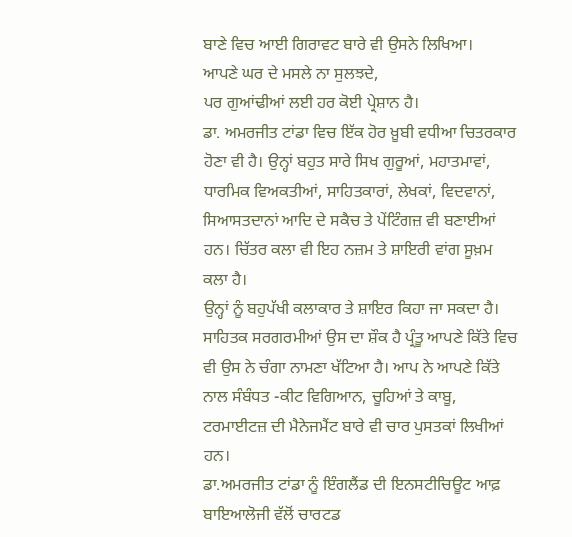ਬਾਣੇ ਵਿਚ ਆਈ ਗਿਰਾਵਟ ਬਾਰੇ ਵੀ ਉਸਨੇ ਲਿਖਿਆ।
ਆਪਣੇ ਘਰ ਦੇ ਮਸਲੇ ਨਾ ਸੁਲਝਦੇ,
ਪਰ ਗੁਆਂਢੀਆਂ ਲਈ ਹਰ ਕੋਈ ਪ੍ਰੇਸ਼ਾਨ ਹੈ।
ਡਾ. ਅਮਰਜੀਤ ਟਾਂਡਾ ਵਿਚ ਇੱਕ ਹੋਰ ਖ਼ੂਬੀ ਵਧੀਆ ਚਿਤਰਕਾਰ ਹੋਣਾ ਵੀ ਹੈ। ਉਨ੍ਹਾਂ ਬਹੁਤ ਸਾਰੇ ਸਿਖ ਗੁਰੂਆਂ, ਮਹਾਤਮਾਵਾਂ, ਧਾਰਮਿਕ ਵਿਅਕਤੀਆਂ, ਸਾਹਿਤਕਾਰਾਂ, ਲੇਖਕਾਂ, ਵਿਦਵਾਨਾਂ, ਸਿਆਸਤਦਾਨਾਂ ਆਦਿ ਦੇ ਸਕੈਚ ਤੇ ਪੇਂਟਿੰਗਜ਼ ਵੀ ਬਣਾਈਆਂ ਹਨ। ਚਿੱਤਰ ਕਲਾ ਵੀ ਇਹ ਨਜ਼ਮ ਤੇ ਸ਼ਾਇਰੀ ਵਾਂਗ ਸੂਖ਼ਮ ਕਲਾ ਹੈ।
ਉਨ੍ਹਾਂ ਨੂੰ ਬਹੁਪੱਖੀ ਕਲਾਕਾਰ ਤੇ ਸ਼ਾਇਰ ਕਿਹਾ ਜਾ ਸਕਦਾ ਹੈ। ਸਾਹਿਤਕ ਸਰਗਰਮੀਆਂ ਉਸ ਦਾ ਸ਼ੌਕ ਹੈ ਪ੍ਰੰਤੂ ਆਪਣੇ ਕਿੱਤੇ ਵਿਚ ਵੀ ਉਸ ਨੇ ਚੰਗਾ ਨਾਮਣਾ ਖੱਟਿਆ ਹੈ। ਆਪ ਨੇ ਆਪਣੇ ਕਿੱਤੇ ਨਾਲ ਸੰਬੰਧਤ -ਕੀਟ ਵਿਗਿਆਨ, ਚੂਹਿਆਂ ਤੇ ਕਾਬੂ, ਟਰਮਾਈਟਜ਼ ਦੀ ਮੈਨੇਜਮੈਂਟ ਬਾਰੇ ਵੀ ਚਾਰ ਪੁਸਤਕਾਂ ਲਿਖੀਆਂ ਹਨ।
ਡਾ.ਅਮਰਜੀਤ ਟਾਂਡਾ ਨੂੰ ਇੰਗਲੈਂਡ ਦੀ ਇਨਸਟੀਚਿਊਟ ਆਫ਼ ਬਾਇਆਲੋਜੀ ਵੱਲੋਂ ਚਾਰਟਡ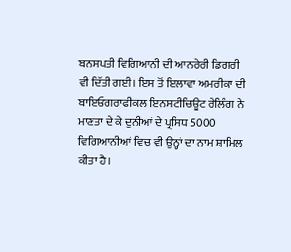ਬਨਸਪਤੀ ਵਿਗਿਆਨੀ ਦੀ ਆਨਰੇਰੀ ਡਿਗਰੀ ਵੀ ਦਿੱਤੀ ਗਈ। ਇਸ ਤੋਂ ਇਲਾਵਾ ਅਮਰੀਕਾ ਦੀ ਬਾਇਓਗਰਾਫੀਕਲ ਇਨਸਟੀਚਿਊਟ ਰੇਲਿੰਗ ਨੇ ਮਾਣਤਾ ਦੇ ਕੇ ਦੁਨੀਆਂ ਦੇ ਪ੍ਰਸਿਧ 5000 ਵਿਗਿਆਨੀਆਂ ਵਿਚ ਵੀ ਉਨ੍ਹਾਂ ਦਾ ਨਾਮ ਸ਼ਾਮਿਲ ਕੀਤਾ ਹੈ।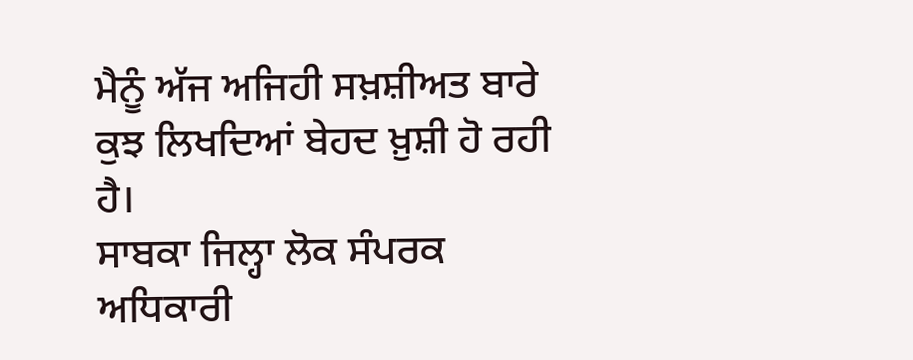ਮੈਨੂੰ ਅੱਜ ਅਜਿਹੀ ਸਖ਼ਸ਼ੀਅਤ ਬਾਰੇ ਕੁਝ ਲਿਖਦਿਆਂ ਬੇਹਦ ਖ਼ੁਸ਼ੀ ਹੋ ਰਹੀ ਹੈ।
ਸਾਬਕਾ ਜਿਲ੍ਹਾ ਲੋਕ ਸੰਪਰਕ ਅਧਿਕਾਰੀ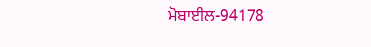ਮੋਬਾਈਲ-94178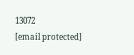13072
[email protected]